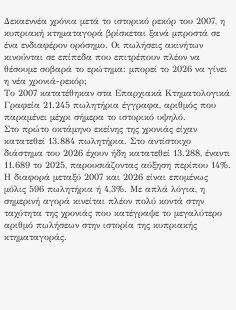Δεκαεννέα χρόνια μετά το ιστορικό ρεκόρ του 2007, η κυπριακή κτηματαγορά βρίσκεται ξανά μπροστά σε ένα ενδιαφέρον ορόσημο. Οι πωλήσεις ακινήτων κινούνται σε επίπεδα που επιτρέπουν πλέον να θέσουμε σοβαρά το ερώτημα: μπορεί το 2026 να γίνει η νέα χρονιά-ρεκόρ;
Το 2007 κατατέθηκαν στα Επαρχιακά Κτηματολογικά Γραφεία 21.245 πωλητήρια έγγραφα, αριθμός που παραμένει μέχρι σήμερα το ιστορικό υψηλό.
Στο πρώτο οκτάμηνο εκείνης της χρονιάς είχαν κατατεθεί 13.884 πωλητήρια. Στο αντίστοιχο διάστημα του 2026 έχουν ήδη κατατεθεί 13.288, έναντι 11.689 το 2025, παρουσιάζοντας αύξηση περίπου 14%.
Η διαφορά μεταξύ 2007 και 2026 είναι επομένως μόλις 596 πωλητήρια ή 4,3%. Με απλά λόγια, η σημερινή αγορά κινείται πλέον πολύ κοντά στην ταχύτητα της χρονιάς που κατέγραψε το μεγαλύτερο αριθμό πωλήσεων στην ιστορία της κυπριακής κτηματαγοράς.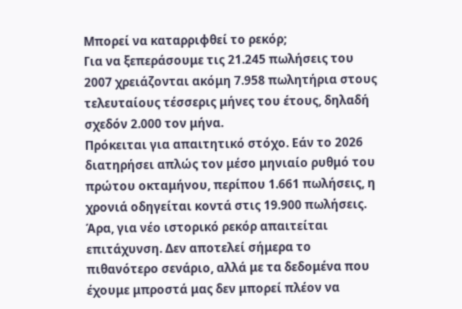Μπορεί να καταρριφθεί το ρεκόρ;
Για να ξεπεράσουμε τις 21.245 πωλήσεις του 2007 χρειάζονται ακόμη 7.958 πωλητήρια στους τελευταίους τέσσερις μήνες του έτους, δηλαδή σχεδόν 2.000 τον μήνα.
Πρόκειται για απαιτητικό στόχο. Εάν το 2026 διατηρήσει απλώς τον μέσο μηνιαίο ρυθμό του πρώτου οκταμήνου, περίπου 1.661 πωλήσεις, η χρονιά οδηγείται κοντά στις 19.900 πωλήσεις.
Άρα, για νέο ιστορικό ρεκόρ απαιτείται επιτάχυνση. Δεν αποτελεί σήμερα το πιθανότερο σενάριο, αλλά με τα δεδομένα που έχουμε μπροστά μας δεν μπορεί πλέον να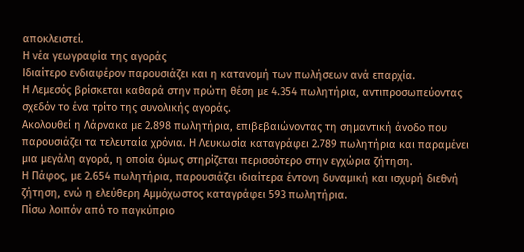αποκλειστεί.
Η νέα γεωγραφία της αγοράς
Ιδιαίτερο ενδιαφέρον παρουσιάζει και η κατανομή των πωλήσεων ανά επαρχία.
Η Λεμεσός βρίσκεται καθαρά στην πρώτη θέση με 4.354 πωλητήρια, αντιπροσωπεύοντας σχεδόν το ένα τρίτο της συνολικής αγοράς.
Ακολουθεί η Λάρνακα με 2.898 πωλητήρια, επιβεβαιώνοντας τη σημαντική άνοδο που παρουσιάζει τα τελευταία χρόνια. Η Λευκωσία καταγράφει 2.789 πωλητήρια και παραμένει μια μεγάλη αγορά, η οποία όμως στηρίζεται περισσότερο στην εγχώρια ζήτηση.
Η Πάφος, με 2.654 πωλητήρια, παρουσιάζει ιδιαίτερα έντονη δυναμική και ισχυρή διεθνή ζήτηση, ενώ η ελεύθερη Αμμόχωστος καταγράφει 593 πωλητήρια.
Πίσω λοιπόν από το παγκύπριο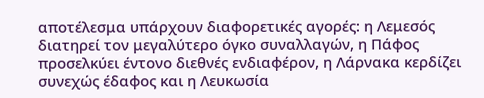αποτέλεσμα υπάρχουν διαφορετικές αγορές: η Λεμεσός διατηρεί τον μεγαλύτερο όγκο συναλλαγών, η Πάφος προσελκύει έντονο διεθνές ενδιαφέρον, η Λάρνακα κερδίζει συνεχώς έδαφος και η Λευκωσία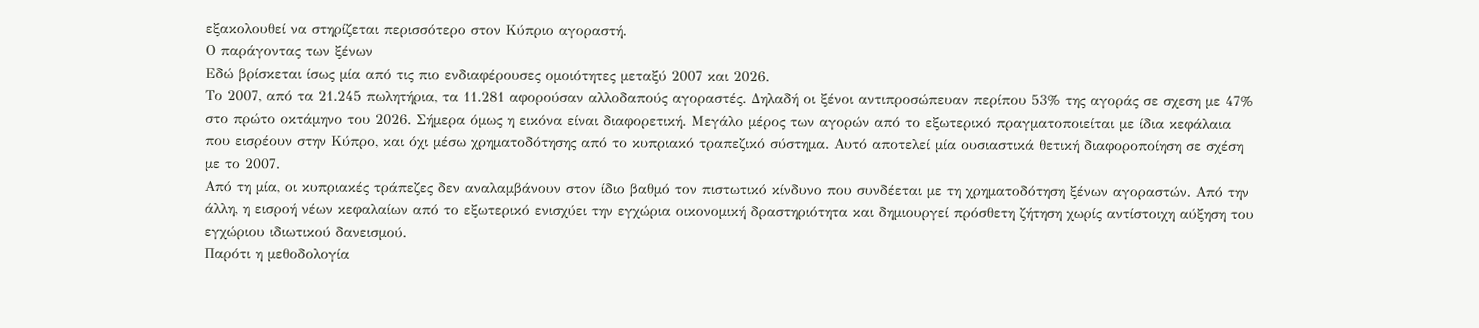εξακολουθεί να στηρίζεται περισσότερο στον Κύπριο αγοραστή.
Ο παράγοντας των ξένων
Εδώ βρίσκεται ίσως μία από τις πιο ενδιαφέρουσες ομοιότητες μεταξύ 2007 και 2026.
Το 2007, από τα 21.245 πωλητήρια, τα 11.281 αφορούσαν αλλοδαπούς αγοραστές. Δηλαδή οι ξένοι αντιπροσώπευαν περίπου 53% της αγοράς σε σχεση με 47% στο πρώτο οκτάμηνο του 2026. Σήμερα όμως η εικόνα είναι διαφορετική. Μεγάλο μέρος των αγορών από το εξωτερικό πραγματοποιείται με ίδια κεφάλαια που εισρέουν στην Κύπρο, και όχι μέσω χρηματοδότησης από το κυπριακό τραπεζικό σύστημα. Αυτό αποτελεί μία ουσιαστικά θετική διαφοροποίηση σε σχέση με το 2007.
Από τη μία, οι κυπριακές τράπεζες δεν αναλαμβάνουν στον ίδιο βαθμό τον πιστωτικό κίνδυνο που συνδέεται με τη χρηματοδότηση ξένων αγοραστών. Από την άλλη, η εισροή νέων κεφαλαίων από το εξωτερικό ενισχύει την εγχώρια οικονομική δραστηριότητα και δημιουργεί πρόσθετη ζήτηση χωρίς αντίστοιχη αύξηση του εγχώριου ιδιωτικού δανεισμού.
Παρότι η μεθοδολογία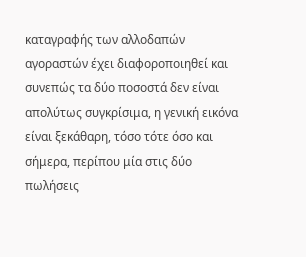καταγραφής των αλλοδαπών αγοραστών έχει διαφοροποιηθεί και συνεπώς τα δύο ποσοστά δεν είναι απολύτως συγκρίσιμα, η γενική εικόνα είναι ξεκάθαρη, τόσο τότε όσο και σήμερα, περίπου μία στις δύο πωλήσεις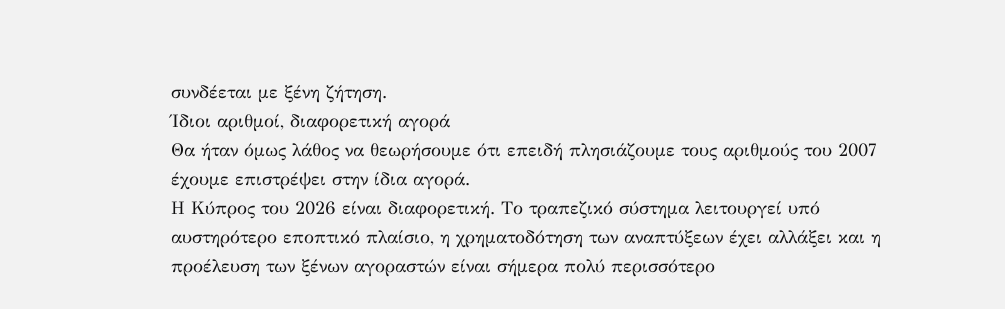συνδέεται με ξένη ζήτηση.
Ίδιοι αριθμοί, διαφορετική αγορά
Θα ήταν όμως λάθος να θεωρήσουμε ότι επειδή πλησιάζουμε τους αριθμούς του 2007 έχουμε επιστρέψει στην ίδια αγορά.
Η Κύπρος του 2026 είναι διαφορετική. Το τραπεζικό σύστημα λειτουργεί υπό αυστηρότερο εποπτικό πλαίσιο, η χρηματοδότηση των αναπτύξεων έχει αλλάξει και η προέλευση των ξένων αγοραστών είναι σήμερα πολύ περισσότερο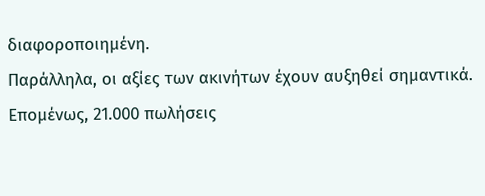διαφοροποιημένη.
Παράλληλα, οι αξίες των ακινήτων έχουν αυξηθεί σημαντικά. Επομένως, 21.000 πωλήσεις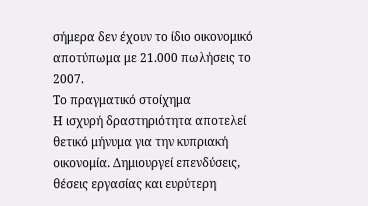σήμερα δεν έχουν το ίδιο οικονομικό αποτύπωμα με 21.000 πωλήσεις το 2007.
Το πραγματικό στοίχημα
Η ισχυρή δραστηριότητα αποτελεί θετικό μήνυμα για την κυπριακή οικονομία. Δημιουργεί επενδύσεις, θέσεις εργασίας και ευρύτερη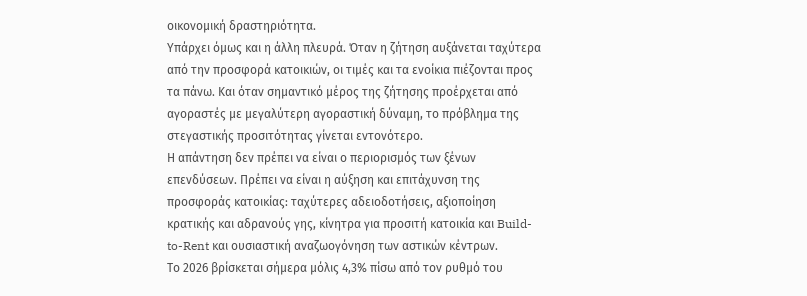οικονομική δραστηριότητα.
Υπάρχει όμως και η άλλη πλευρά. Όταν η ζήτηση αυξάνεται ταχύτερα από την προσφορά κατοικιών, οι τιμές και τα ενοίκια πιέζονται προς τα πάνω. Και όταν σημαντικό μέρος της ζήτησης προέρχεται από αγοραστές με μεγαλύτερη αγοραστική δύναμη, το πρόβλημα της στεγαστικής προσιτότητας γίνεται εντονότερο.
Η απάντηση δεν πρέπει να είναι ο περιορισμός των ξένων επενδύσεων. Πρέπει να είναι η αύξηση και επιτάχυνση της προσφοράς κατοικίας: ταχύτερες αδειοδοτήσεις, αξιοποίηση κρατικής και αδρανούς γης, κίνητρα για προσιτή κατοικία και Build-to-Rent και ουσιαστική αναζωογόνηση των αστικών κέντρων.
Το 2026 βρίσκεται σήμερα μόλις 4,3% πίσω από τον ρυθμό του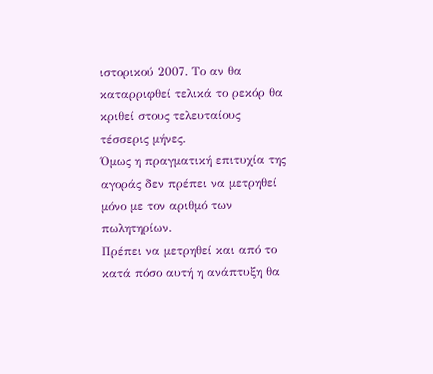ιστορικού 2007. Το αν θα καταρριφθεί τελικά το ρεκόρ θα κριθεί στους τελευταίους τέσσερις μήνες.
Όμως η πραγματική επιτυχία της αγοράς δεν πρέπει να μετρηθεί μόνο με τον αριθμό των πωλητηρίων.
Πρέπει να μετρηθεί και από το κατά πόσο αυτή η ανάπτυξη θα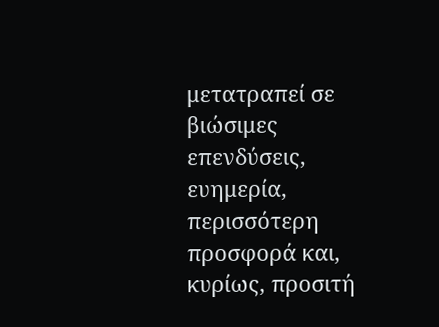μετατραπεί σε βιώσιμες επενδύσεις, ευημερία, περισσότερη προσφορά και, κυρίως, προσιτή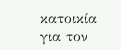κατοικία για τον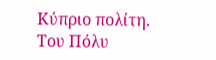Κύπριο πολίτη.
Του Πόλυ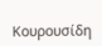Κουρουσίδη